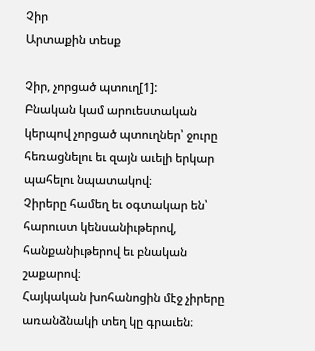Չիր
Արտաքին տեսք

Չիր, չորցած պտուղ[1]:
Բնական կամ արուեստական կերպով չորցած պտուղներ՝ ջուրը հեռացնելու եւ զայն աւելի երկար պահելու նպատակով։
Չիրերը համեղ եւ օգտակար են՝ հարուստ կենսանիւթերով, հանքանիւթերով եւ բնական շաքարով։
Հայկական խոհանոցին մէջ չիրերը առանձնակի տեղ կը գրաւեն։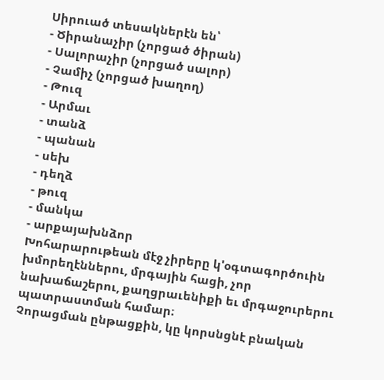Սիրուած տեսակներէն են՝
- Ծիրանաչիր (չորցած ծիրան)
- Սալորաչիր (չորցած սալոր)
- Չամիչ (չորցած խաղող)
- Թուզ
- Արմաւ
- տանձ
- պանան
- սեխ
- դեղձ
- թուզ
- մանկա
- արքայախնձոր
Խոհարարութեան մէջ չիրերը կ'օգտագործուին խմորեղէններու, մրգային հացի, չոր նախաճաշերու, քաղցրաւենիքի եւ մրգաջուրերու պատրաստման համար։
Չորացման ընթացքին, կը կորսնցնէ բնական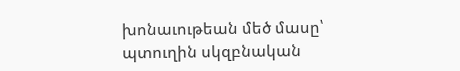խոնաւութեան մեծ մասը՝ պտուղին սկզբնական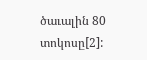ծաւալին 80 տոկոսը[2]: